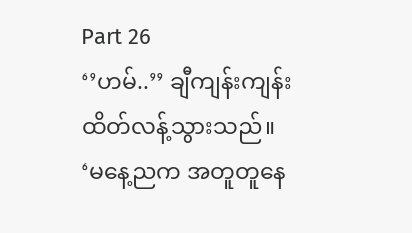Part 26
‘’ဟမ်..’’ ချီကျန်းကျန်း ထိတ်လန့်သွားသည်။
‘မနေ့ညက အတူတူနေ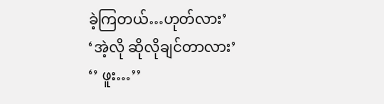ခဲ့ကြတယ်…ဟုတ်လား’
‘အဲ့လို ဆိုလိုချင်တာလား’
‘’ ဖူး…’’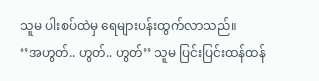သူမ ပါးစပ်ထဲမှ ရေများပန်းထွက်လာသည်။
‘’အဟွတ်.. ဟွတ်.. ဟွတ်’’ သူမ ပြင်းပြင်းထန်ထန်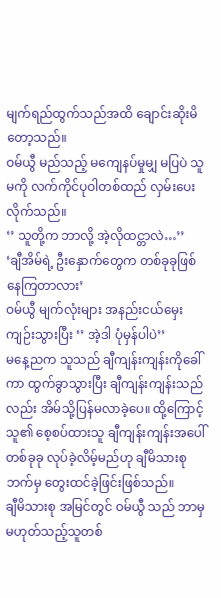မျက်ရည်ထွက်သည်အထိ ချောင်းဆိုးမိတော့သည်။
ဝမ်ယွီ မည်သည့် မကျေနပ်မှုမျှ မပြပဲ သူမကို လက်ကိုင်ပုဝါတစ်ထည် လှမ်းပေးလိုက်သည်။
‘’ သူတို့က ဘာလို့ အဲ့လိုထင္တာလဲ…’’
‘ချီအိမ်ရဲ့ ဦးနှောက်တွေက တစ်ခုခုဖြစ်နေကြတာလား’
ဝမ်ယွီ မျက်လုံးများ အနည်းငယ်မှေးကျဉ်းသွားပြီး ‘’ အဲ့ဒါ ပုံမှန်ပါပဲ’’
မနေ့ညက သူသည် ချီကျန်းကျန်းကိုခေါ်ကာ ထွက်ခွာသွားပြီး ချီကျန်းကျန်းသည်လည်း အိမ်သို့ပြန်မလာခဲ့ပေ။ ထို့ကြောင့် သူ၏ စေ့စပ်ထားသူ ချီကျန်းကျန်းအပေါ် တစ်ခုခု လုပ်ခဲ့လိမ့်မည်ဟု ချီမိသားစုဘက်မှ တွေးထင်ခဲ့ဖြင်းဖြစ်သည်။
ချီမိသားစု အမြင်တွင် ဝမ်ယွီ သည် ဘာမှမဟုတ်သည့်သူတစ်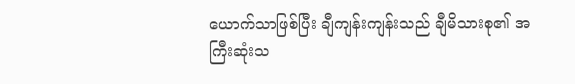ယောက်သာဖြစ်ပြီး ချီကျန်းကျန်းသည် ချီမိသားစု၏ အကြီးဆုံးသ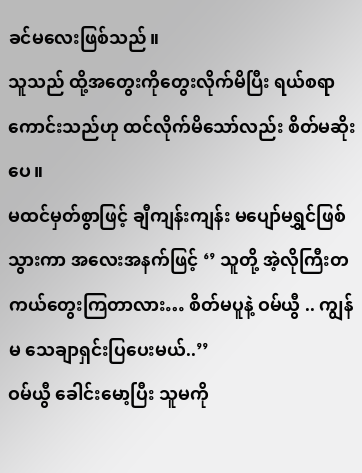ခင်မလေးဖြစ်သည်။
သူသည် ထို့အတွေးကိုတွေးလိုက်မိပြီး ရယ်စရာကောင်းသည်ဟု ထင်လိုက်မိသော်လည်း စိတ်မဆိုးပေ။
မထင်မှတ်စွာဖြင့် ချီကျန်းကျန်း မပျော်မရွှင်ဖြစ်သွားကာ အလေးအနက်ဖြင့် ‘’ သူတို့ အဲ့လိုကြီးတကယ်တွေးကြတာလား… စိတ်မပူနဲ့ ဝမ်ယွီ .. ကျွန်မ သေချာရှင်းပြပေးမယ်..’’
ဝမ်ယွီ ခေါင်းမော့ပြီး သူမကို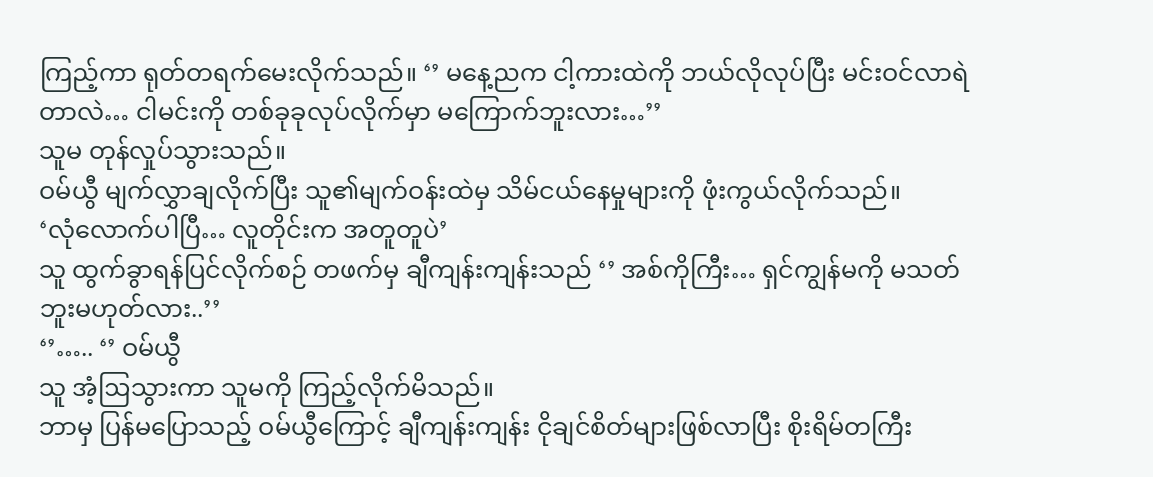ကြည့်ကာ ရုတ်တရက်မေးလိုက်သည်။ ‘’ မနေ့ညက ငါ့ကားထဲကို ဘယ်လိုလုပ်ပြီး မင်းဝင်လာရဲတာလဲ… ငါမင်းကို တစ်ခုခုလုပ်လိုက်မှာ မကြောက်ဘူးလား…’’
သူမ တုန်လှုပ်သွားသည်။
ဝမ်ယွီ မျက်လွှာချလိုက်ပြီး သူ၏မျက်ဝန်းထဲမှ သိမ်ငယ်နေမှုများကို ဖုံးကွယ်လိုက်သည်။
‘လုံလောက်ပါပြီ… လူတိုင်းက အတူတူပဲ’
သူ ထွက်ခွာရန်ပြင်လိုက်စဉ် တဖက်မှ ချီကျန်းကျန်းသည် ‘’ အစ်ကိုကြီး… ရှင်ကျွန်မကို မသတ်ဘူးမဟုတ်လား..’’
‘’….. ‘’ ဝမ်ယွီ
သူ အံ့ဩသွားကာ သူမကို ကြည့်လိုက်မိသည်။
ဘာမှ ပြန်မပြောသည့် ဝမ်ယွီကြောင့် ချီကျန်းကျန်း ငိုချင်စိတ်များဖြစ်လာပြီး စိုးရိမ်တကြီး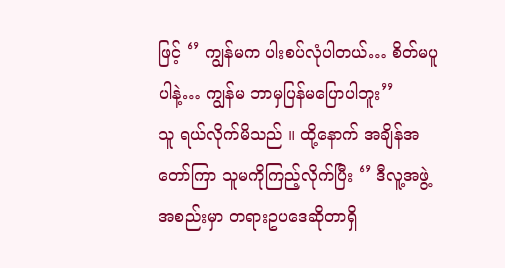ဖြင့် ‘’ ကျွန်မက ပါးစပ်လုံပါတယ်… စိတ်မပူပါနဲ့… ကျွန်မ ဘာမှပြန်မပြောပါဘူး’’
သူ ရယ်လိုက်မိသည် ။ ထို့နောက် အချိန်အတော်ကြာ သူမကိုကြည့်လိုက်ပြီး ‘’ ဒီလူ့အဖွဲ့အစည်းမှာ တရားဥပဒေဆိုတာရှိ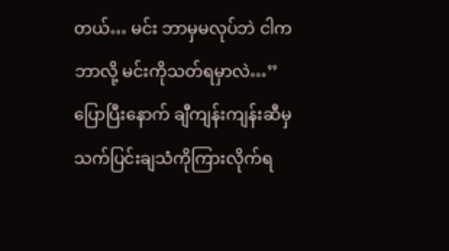တယ်… မင်း ဘာမှမလုပ်ဘဲ ငါကဘာလို့ မင်းကိုသတ်ရမှာလဲ…’’
ပြောပြီးနောက် ချီကျန်းကျန်းဆီမှ သက်ပြင်းချသံကိုကြားလိုက်ရ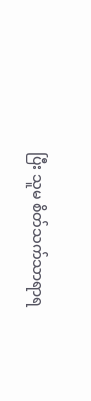ပြီး သူမ စိတ်သက်သာရာရ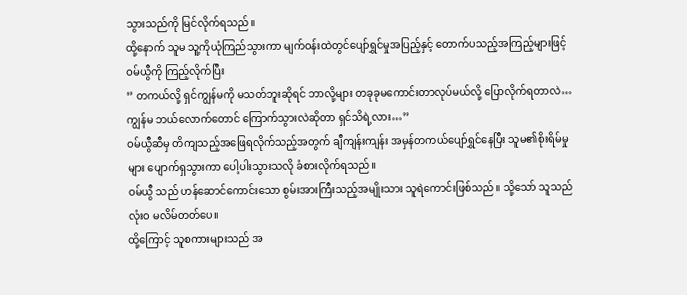သွားသည်ကို မြင်လိုက်ရသည်။
ထို့နောက် သူမ သူ့ကိုယုံကြည်သွားကာ မျက်ဝန်းထဲတွင်ပျော်ရွှင်မှုအပြည့်နှင့် တောက်ပသည့်အကြည့်များဖြင့် ဝမ်ယွီကို ကြည့်လိုက်ပြီး
‘’ တကယ်လို့ ရှင်ကျွန်မကို မသတ်ဘူးဆိုရင် ဘာလို့များ တခုခုမကောင်းတာလုပ်မယ်လို့ ပြောလိုက်ရတာလဲ… ကျွန်မ ဘယ်လောက်တောင် ကြောက်သွားလဲဆိုတာ ရှင်သိရဲ့လား…’’
ဝမ်ယွီဆီမှ တိကျသည့်အဖြေရလိုက်သည့်အတွက် ချီကျန်းကျန်း အမှန်တကယ်ပျော်ရွှင်နေပြီး သူမ၏စိုးရိမ်မှုများ ပျောက်ရှသွားကာ ပေါ့ပါးသွားသလို ခံစားလိုက်ရသည်။
ဝမ်ယွီ သည် ဟန်ဆောင်ကောင်းသော စွမ်းအားကြီးသည့်အမျိုးသား သူရဲကောင်းဖြစ်သည်။ သို့သော် သူသည် လုံးဝ မလိမ်တတ်ပေ။
ထို့ကြောင့် သူစကားများသည် အ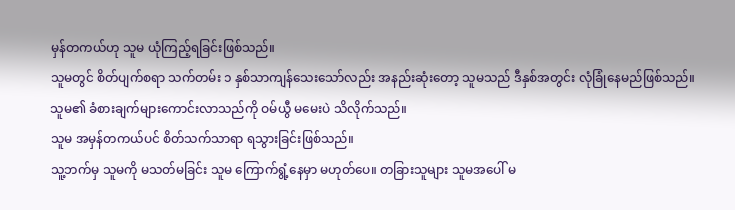မှန်တကယ်ဟု သူမ ယုံကြည့်ရခြင်းဖြစ်သည်။
သူမတွင် စိတ်ပျက်စရာ သက်တမ်း ၁ နှစ်သာကျန်သေးသော်လည်း အနည်းဆုံးတော့ သူမသည် ဒီနှစ်အတွင်း လုံခြုံနေမည်ဖြစ်သည်။
သူမ၏ ခံစားချက်များကောင်းလာသည်ကို ဝမ်ယွီ မမေးပဲ သိလိုက်သည်။
သူမ အမှန်တကယ်ပင် စိတ်သက်သာရာ ရသွားခြင်းဖြစ်သည်။
သူ့ဘက်မှ သူမကို မသတ်မခြင်း သူမ ကြောက်ရွံ့နေမှာ မဟုတ်ပေ။ တခြားသူများ သူမအပေါ် မ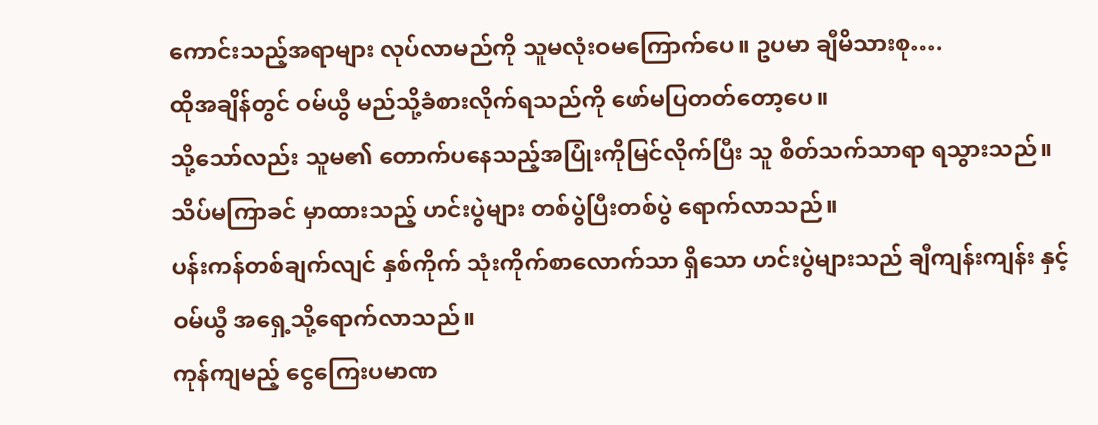ကောင်းသည့်အရာများ လုပ်လာမည်ကို သူမလုံးဝမကြောက်ပေ။ ဥပမာ ချီမိသားစု….
ထိုအချိန်တွင် ဝမ်ယွီ မည်သို့ခံစားလိုက်ရသည်ကို ဖော်မပြတတ်တော့ပေ။
သို့သော်လည်း သူမ၏ တောက်ပနေသည့်အပြုံးကိုမြင်လိုက်ပြီး သူ စိတ်သက်သာရာ ရသွားသည်။
သိပ်မကြာခင် မှာထားသည့် ဟင်းပွဲများ တစ်ပွဲပြီးတစ်ပွဲ ရောက်လာသည်။
ပန်းကန်တစ်ချက်လျင် နှစ်ကိုက် သုံးကိုက်စာလောက်သာ ရှိသော ဟင်းပွဲများသည် ချီကျန်းကျန်း နှင့် ဝမ်ယွီ အရှေ့သို့ရောက်လာသည်။
ကုန်ကျမည့် ငွေကြေးပမာဏ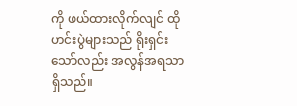ကို ဖယ်ထားလိုက်လျင် ထိုဟင်းပွဲများသည် ရိုးရှင်းသော်လည်း အလွန်အရသာရှိသည်။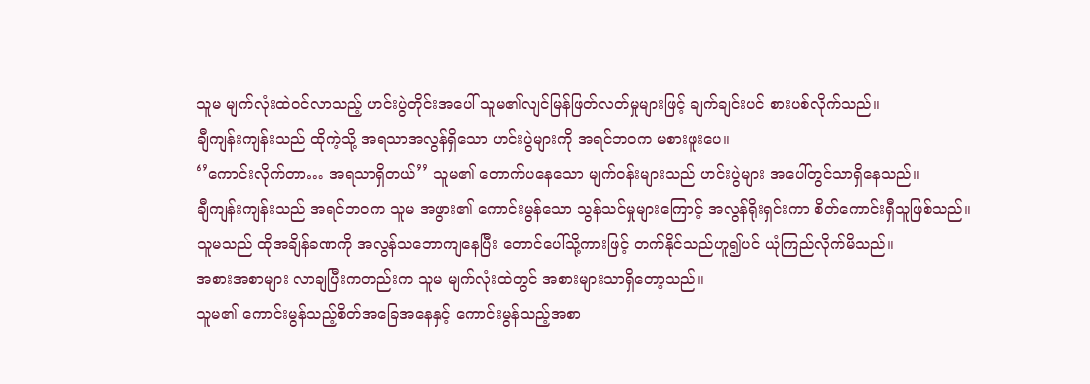သူမ မျက်လုံးထဲဝင်လာသည့် ဟင်းပွဲတိုင်းအပေါ် သူမ၏လျင်မြန်ဖြတ်လတ်မှုများဖြင့် ချက်ချင်းပင် စားပစ်လိုက်သည်။
ချီကျန်းကျန်းသည် ထိုကဲ့သို့ အရသာအလွန်ရှိသော ဟင်းပွဲများကို အရင်ဘဝက မစားဖူးပေ။
‘’ကောင်းလိုက်တာ… အရသာရှိတယ်’’ သူမ၏ တောက်ပနေသော မျက်ဝန်းများသည် ဟင်းပွဲများ အပေါ်တွင်သာရှိနေသည်။
ချီကျန်းကျန်းသည် အရင်ဘဝက သူမ အဖွား၏ ကောင်းမွန်သော သွန်သင်မှုများကြောင့် အလွန်ရိုးရှင်းကာ စိတ်ကောင်းရှီသူဖြစ်သည်။
သူမသည် ထိုအချိန်ခဏကို အလွန်သဘောကျနေပြီး တောင်ပေါ်သို့ကားဖြင့် တက်နိုင်သည်ဟူ၍ပင် ယုံကြည်လိုက်မိသည်။
အစားအစာများ လာချပြီးကတည်းက သူမ မျက်လုံးထဲတွင် အစားများသာရှိတော့သည်။
သူမ၏ ကောင်းမွန်သည့်စိတ်အခြေအနေနှင့် ကောင်းမွန်သည့်အစာ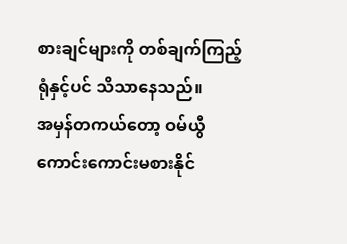စားချင်များကို တစ်ချက်ကြည့်ရုံနှင့်ပင် သိသာနေသည်။
အမှန်တကယ်တော့ ဝမ်ယွီ ကောင်းကောင်းမစားနိုင်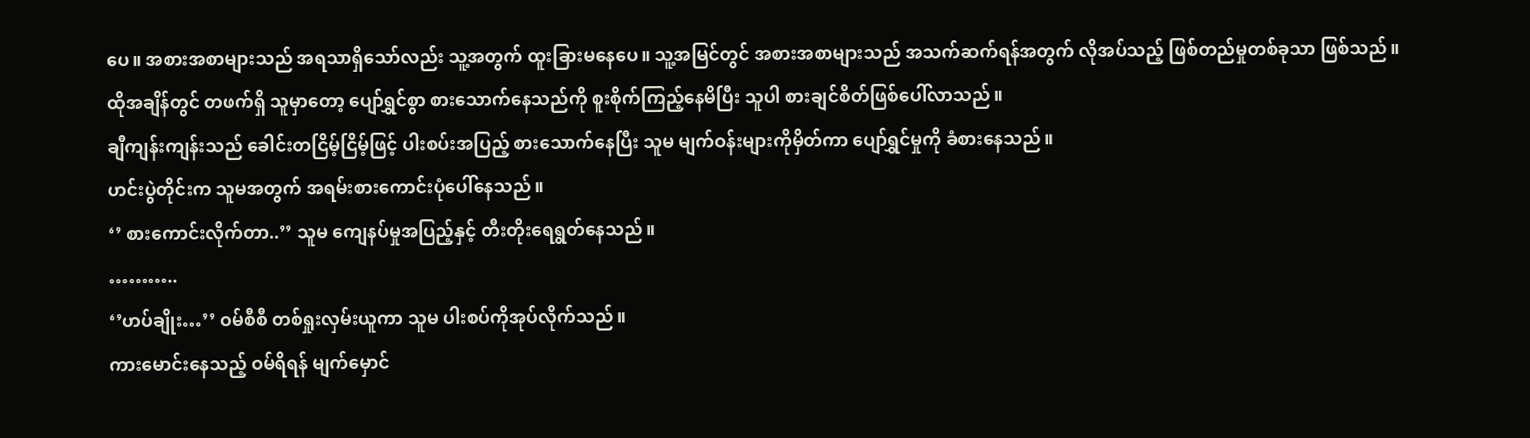ပေ။ အစားအစာများသည် အရသာရှိသော်လည်း သူ့အတွက် ထူးခြားမနေပေ။ သူ့အမြင်တွင် အစားအစာများသည် အသက်ဆက်ရန်အတွက် လိုအပ်သည့် ဖြစ်တည်မှုတစ်ခုသာ ဖြစ်သည်။
ထိုအချိန်တွင် တဖက်ရှိ သူမှာတော့ ပျော်ရွှင်စွာ စားသောက်နေသည်ကို စူးစိုက်ကြည့်နေမိပြီး သူပါ စားချင်စိတ်ဖြစ်ပေါ်လာသည်။
ချီကျန်းကျန်းသည် ခေါင်းတငြိမ့်ငြိမ့်ဖြင့် ပါးစပ်းအပြည့် စားသောက်နေပြီး သူမ မျက်ဝန်းများကိုမှိတ်ကာ ပျော်ရွှင်မှုကို ခံစားနေသည်။
ဟင်းပွဲတိုင်းက သူမအတွက် အရမ်းစားကောင်းပုံပေါ်နေသည်။
‘’ စားကောင်းလိုက်တာ..’’ သူမ ကျေနပ်မှုအပြည့်နှင့် တီးတိုးရေရွတ်နေသည်။
………..
‘’ဟပ်ချိုး…’’ ဝမ်စီစီ တစ်ရှုးလှမ်းယူကာ သူမ ပါးစပ်ကိုအုပ်လိုက်သည်။
ကားမောင်းနေသည့် ဝမ်ရိရန် မျက်မှောင်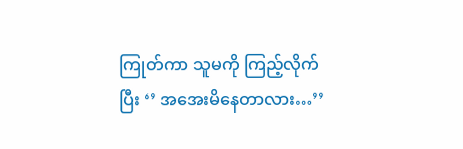ကြုတ်ကာ သူမကို ကြည့်လိုက်ပြီး ‘’ အအေးမိနေတာလား…’’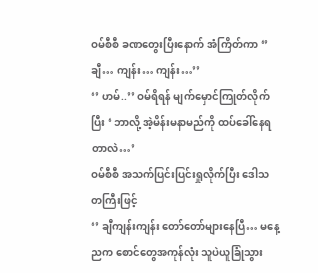ဝမ်စီစီ ခဏတွေးပြီးနောက် အံကြိတ်ကာ ‘’ ချီ… ကျန်း… ကျန်း…’’
‘’ ဟမ်..’’ ဝမ်ရိရန် မျက်မှောင်ကြုတ်လိုက်ပြီး ‘ ဘာလို့ အဲ့မိန်းမနာမည်ကို ထပ်ခေါ်နေရတာလဲ…’
ဝမ်စီစီ အသက်ပြင်းပြင်းရှုလိုက်ပြီး ဒေါသတကြီးဖြင့်
‘’ ချီကျန်းကျန်း တော်တော်များနေပြီ… မနေ့ညက စောင်တွေအကုန်လုံး သူပဲယူခြုံသွား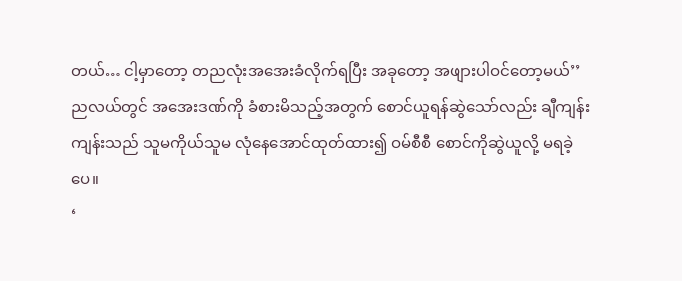တယ်… ငါ့မှာတော့ တညလုံးအအေးခံလိုက်ရပြီး အခုတော့ အဖျားပါဝင်တော့မယ်’’
ညလယ်တွင် အအေးဒဏ်ကို ခံစားမိသည့်အတွက် စောင်ယူရန်ဆွဲသော်လည်း ချီကျန်းကျန်းသည် သူမကိုယ်သူမ လုံနေအောင်ထုတ်ထား၍ ဝမ်စီစီ စောင်ကိုဆွဲယူလို့ မရခဲ့ပေ။
‘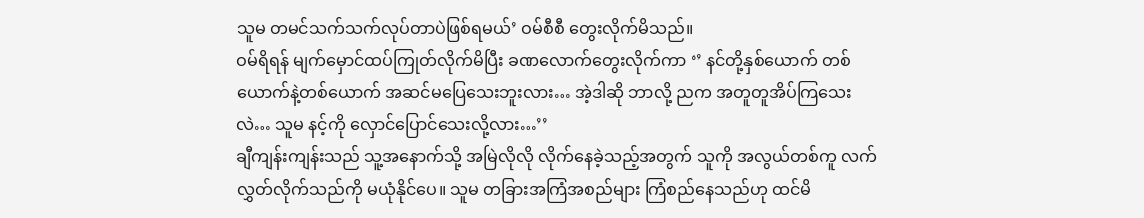သူမ တမင်သက်သက်လုပ်တာပဲဖြစ်ရမယ်’ ဝမ်စီစီ တွေးလိုက်မိသည်။
ဝမ်ရိရန် မျက်မှောင်ထပ်ကြုတ်လိုက်မိပြီး ခဏလောက်တွေးလိုက်ကာ ‘’ နင်တို့နှစ်ယောက် တစ်ယောက်နဲ့တစ်ယောက် အဆင်မပြေသေးဘူးလား… အဲ့ဒါဆို ဘာလို့ ညက အတူတူအိပ်ကြသေးလဲ… သူမ နင့်ကို လှောင်ပြောင်သေးလို့လား…’’
ချီကျန်းကျန်းသည် သူ့အနောက်သို့ အမြဲလိုလို လိုက်နေခဲ့သည့်အတွက် သူကို အလွယ်တစ်ကူ လက်လွှတ်လိုက်သည်ကို မယုံနိုင်ပေ။ သူမ တခြားအကြံအစည်များ ကြံစည်နေသည်ဟု ထင်မိ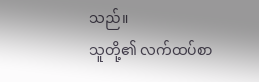သည်။
သူတို့၏ လက်ထပ်စာ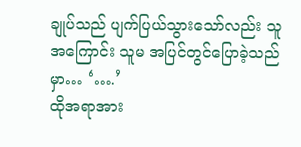ချုပ်သည် ပျက်ပြယ်သွားသော်လည်း သူအကြောင်း သူမ အပြင်တွင်ပြောခဲ့သည်မှာ… ‘….’
ထိုအရာအား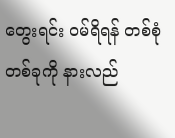တွေးရင်း ဝမ်ရိရန် တစ်စုံတစ်ခုကို နားလည်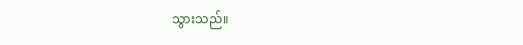သွားသည်။